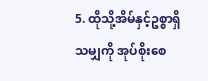5. ထိုသို့အိမ်နှင့်ဥစ္စာရှိသမျှကို အုပ်စိုးစေ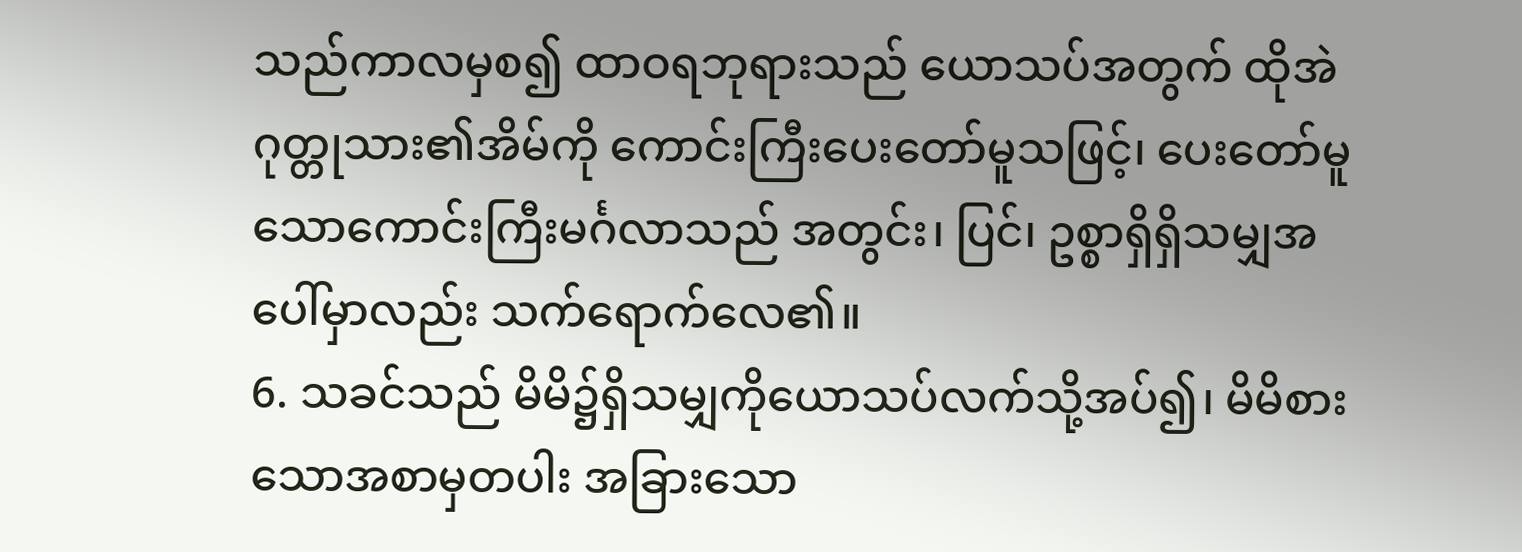သည်ကာလမှစ၍ ထာဝရဘုရားသည် ယောသပ်အတွက် ထိုအဲဂုတ္တုသား၏အိမ်ကို ကောင်းကြီးပေးတော်မူသဖြင့်၊ ပေးတော်မူသောကောင်းကြီးမင်္ဂလာသည် အတွင်း၊ ပြင်၊ ဥစ္စာရှိရှိသမျှအပေါ်မှာလည်း သက်ရောက်လေ၏။
6. သခင်သည် မိမိ၌ရှိသမျှကိုယောသပ်လက်သို့အပ်၍၊ မိမိစားသောအစာမှတပါး အခြားသော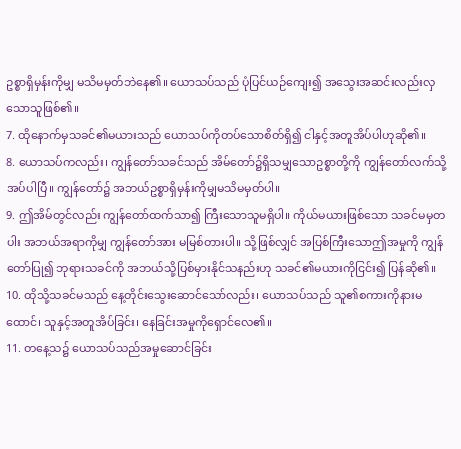ဥစ္စာရှိမှန်းကိုမျှ မသိမမှတ်ဘဲနေ၏။ ယောသပ်သည် ပုံပြင်ယဉ်ကျေး၍ အသွေးအဆင်းလည်းလှသောသူဖြစ်၏။
7. ထိုနောက်မှသခင်၏မယားသည် ယောသပ်ကိုတပ်သောစိတ်ရှိ၍ ငါနှင့်အတူအိပ်ပါဟုဆို၏။
8. ယောသပ်ကလည်း၊ ကျွန်တော်သခင်သည် အိမ်တော်၌ရှိသမျှသောဥစ္စာတို့ကို ကျွန်တော်လက်သို့အပ်ပါပြီ။ ကျွန်တော်၌ အဘယ်ဥစ္စာရှိမှန်းကိုမျှမသိမမှတ်ပါ။
9. ဤအိမ်တွင်လည်း ကျွန်တော်ထက်သာ၍ ကြီးသောသူမရှိပါ။ ကိုယ်မယားဖြစ်သော သခင်မမှတပါး အဘယ်အရာကိုမျှ ကျွန်တော်အား မမြစ်တားပါ။ သို့ဖြစ်လျှင် အပြစ်ကြီးသောဤအမှုကို ကျွန်တော်ပြု၍ ဘုရားသခင်ကို အဘယ်သို့ပြစ်မှားနိုင်သနည်းဟု သခင်၏မယားကိုငြင်း၍ ပြန်ဆို၏။
10. ထိုသို့သခင်မသည် နေ့တိုင်းသွေးဆောင်သော်လည်း၊ ယောသပ်သည် သူ၏စကားကိုနားမထောင်၊ သူနှင့်အတူအိပ်ခြင်း၊ နေခြင်းအမှုကိုရှောင်လေ၏။
11. တနေ့သ၌ ယောသပ်သည်အမှုဆောင်ခြင်း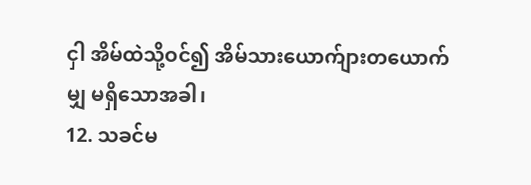ငှါ အိမ်ထဲသို့ဝင်၍ အိမ်သားယောက်ျားတယောက်မျှ မရှိသောအခါ၊
12. သခင်မ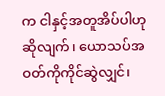က ငါနှင့်အတူအိပ်ပါဟုဆိုလျက်၊ ယောသပ်အဝတ်ကိုကိုင်ဆွဲလျှင်၊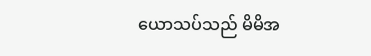ယောသပ်သည် မိမိအ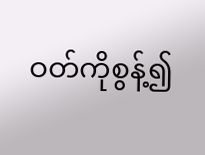ဝတ်ကိုစွန့်၍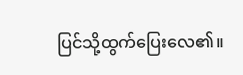ပြင်သို့ထွက်ပြေးလေ၏။